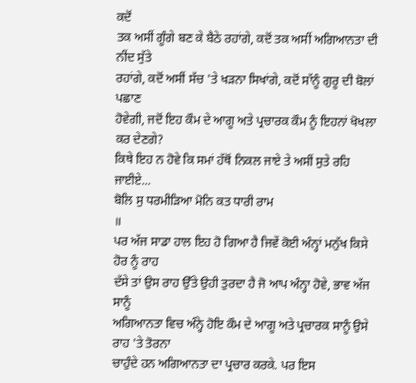ਕਦੋਂ
ਤਕ ਅਸੀਂ ਗੂੰਗੇ ਬਣ ਕੇ ਬੈਠੇ ਰਹਾਂਗੇ, ਕਦੋਂ ਤਕ ਅਸੀਂ ਅਗਿਆਨਤਾ ਦੀ ਨੀਂਦ ਸੁੱਤੇ
ਰਹਾਂਗੇ, ਕਦੋਂ ਅਸੀਂ ਸੱਚ 'ਤੇ ਖੜਨਾ ਸਿਖਾਂਗੇ, ਕਦੋਂ ਸਾੱਨੂੰ ਗੁਰੂ ਦੀ ਬੋਲਾਂ ਪਛਾਣ
ਹੋਵੇਗੀ, ਜਦੋਂ ਇਹ ਕੌਮ ਦੇ ਆਗੂ ਅਤੇ ਪ੍ਰਚਾਰਕ ਕੌਮ ਨੂੰ ਇਹਨਾਂ ਖੋਖਲਾ ਕਰ ਦੇਣਗੇ?
ਕਿਥੇ ਇਹ ਨ ਹੋਵੇ ਕਿ ਸਮਾਂ ਹੱਥੋਂ ਨਿਕਲ ਜਾਏ ਤੇ ਅਸੀਂ ਸੁਤੇ ਰਹਿ
ਜਾਈਏ...
ਬੋਲਿ ਸੁ ਧਰਮੀੜਿਆ ਮੋਨਿ ਕਤ ਧਾਰੀ ਰਾਮ
॥
ਪਰ ਅੱਜ ਸਾਡਾ ਹਾਲ ਇਹ ਹੋ ਗਿਆ ਹੈ ਜਿਵੇਂ ਕੋਈ ਅੰਨ੍ਹਾਂ ਮਨੁੱਖ ਕਿਸੇ ਹੋਰ ਨੂੰ ਰਾਹ
ਦੱਸੇ ਤਾਂ ਉਸ ਰਾਹ ਉੱਤੇ ਉਹੀ ਤੁਰਦਾ ਹੈ ਜੋ ਆਪ ਅੰਨ੍ਹਾ ਹੋਵੇ, ਭਾਵ ਅੱਜ ਸਾਨੂੰ
ਅਗਿਆਨਤਾ ਵਿਚ ਅੰਨ੍ਹੇ ਹੋਇ ਕੌਮ ਦੇ ਆਗੂ ਅਤੇ ਪ੍ਰਚਾਰਕ ਸਾਨੂੰ ਉਸੇ ਰਾਹ 'ਤੇ ਤੋਰਨਾ
ਚਾਹੁੰਦੇ ਹਨ ਅਗਿਆਨਤਾ ਦਾ ਪ੍ਰਚਾਰ ਕਰਕੇ. ਪਰ ਇਸ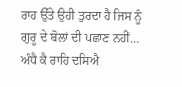ਰਾਹ ਉੱਤੇ ਉਹੀ ਤੁਰਦਾ ਹੈ ਜਿਸ ਨੂੰ
ਗੁਰੂ ਦੇ ਬੋਲਾਂ ਦੀ ਪਛਾਣ ਨਹੀਂ…
ਅੰਧੈ ਕੈ ਰਾਹਿ ਦਸਿਐ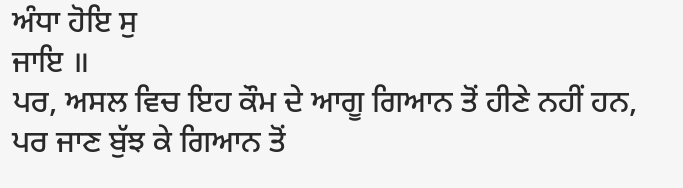ਅੰਧਾ ਹੋਇ ਸੁ
ਜਾਇ ॥
ਪਰ, ਅਸਲ ਵਿਚ ਇਹ ਕੌਮ ਦੇ ਆਗੂ ਗਿਆਨ ਤੋਂ ਹੀਣੇ ਨਹੀਂ ਹਨ, ਪਰ ਜਾਣ ਬੁੱਝ ਕੇ ਗਿਆਨ ਤੋਂ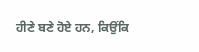ਹੀਣੇ ਬਣੇ ਹੋਏ ਹਨ, ਕਿਉਂਕਿ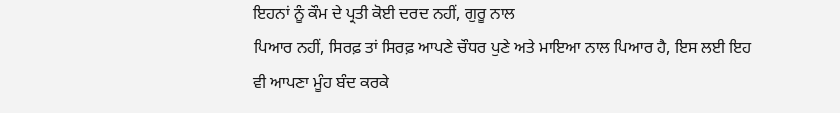ਇਹਨਾਂ ਨੂੰ ਕੌਮ ਦੇ ਪ੍ਰਤੀ ਕੋਈ ਦਰਦ ਨਹੀਂ, ਗੁਰੂ ਨਾਲ
ਪਿਆਰ ਨਹੀਂ, ਸਿਰਫ਼ ਤਾਂ ਸਿਰਫ਼ ਆਪਣੇ ਚੌਧਰ ਪੁਣੇ ਅਤੇ ਮਾਇਆ ਨਾਲ ਪਿਆਰ ਹੈ, ਇਸ ਲਈ ਇਹ
ਵੀ ਆਪਣਾ ਮੂੰਹ ਬੰਦ ਕਰਕੇ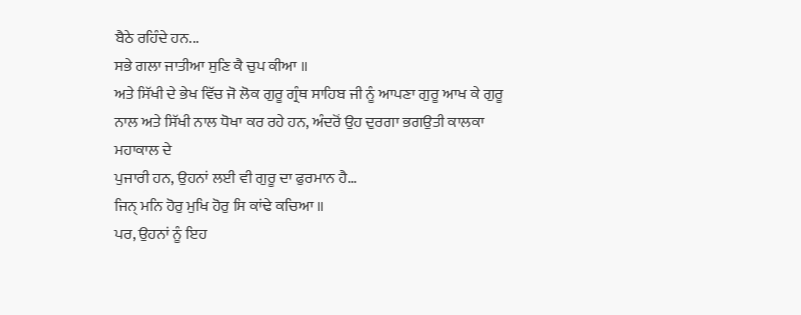ਬੈਠੇ ਰਹਿੰਦੇ ਹਨ...
ਸਭੇ ਗਲਾ ਜਾਤੀਆ ਸੁਣਿ ਕੈ ਚੁਪ ਕੀਆ ॥
ਅਤੇ ਸਿੱਖੀ ਦੇ ਭੇਖ ਵਿੱਚ ਜੋ ਲੋਕ ਗੁਰੂ ਗ੍ਰੰਥ ਸਾਹਿਬ ਜੀ ਨੂੰ ਆਪਣਾ ਗੁਰੂ ਆਖ ਕੇ ਗੁਰੂ
ਨਾਲ ਅਤੇ ਸਿੱਖੀ ਨਾਲ ਧੋਖਾ ਕਰ ਰਹੇ ਹਨ, ਅੰਦਰੋਂ ਉਹ ਦੁਰਗਾ ਭਗਉਤੀ ਕਾਲਕਾ ਮਹਾਕਾਲ ਦੇ
ਪੁਜਾਰੀ ਹਨ, ਉਹਨਾਂ ਲਈ ਵੀ ਗੁਰੂ ਦਾ ਫੁਰਮਾਨ ਹੈ…
ਜਿਨ੍ ਮਨਿ ਹੋਰੁ ਮੁਖਿ ਹੋਰੁ ਸਿ ਕਾਂਢੇ ਕਚਿਆ ॥
ਪਰ, ਉਹਨਾਂ ਨੂੰ ਇਹ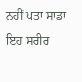ਨਹੀਂ ਪਤਾ ਸਾਡਾ ਇਹ ਸਰੀਰ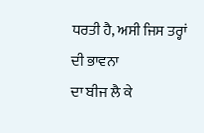ਧਰਤੀ ਹੈ, ਅਸੀ ਜਿਸ ਤਰ੍ਹਾਂ ਦੀ ਭਾਵਨਾ
ਦਾ ਬੀਜ ਲੈ ਕੇ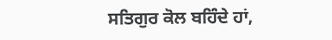ਸਤਿਗੁਰ ਕੋਲ ਬਹਿੰਦੇ ਹਾਂ,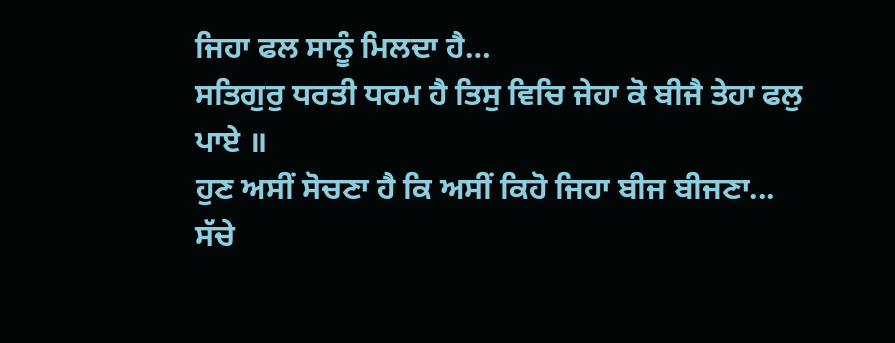ਜਿਹਾ ਫਲ ਸਾਨੂੰ ਮਿਲਦਾ ਹੈ…
ਸਤਿਗੁਰੁ ਧਰਤੀ ਧਰਮ ਹੈ ਤਿਸੁ ਵਿਚਿ ਜੇਹਾ ਕੋ ਬੀਜੈ ਤੇਹਾ ਫਲੁ
ਪਾਏ ॥
ਹੁਣ ਅਸੀਂ ਸੋਚਣਾ ਹੈ ਕਿ ਅਸੀਂ ਕਿਹੋ ਜਿਹਾ ਬੀਜ ਬੀਜਣਾ...
ਸੱਚੇ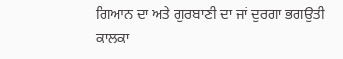ਗਿਆਨ ਦਾ ਅਤੇ ਗੁਰਬਾਣੀ ਦਾ ਜਾਂ ਦੁਰਗਾ ਭਗਉਤੀ ਕਾਲਕਾ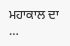ਮਹਾਕਾਲ ਦਾ
…